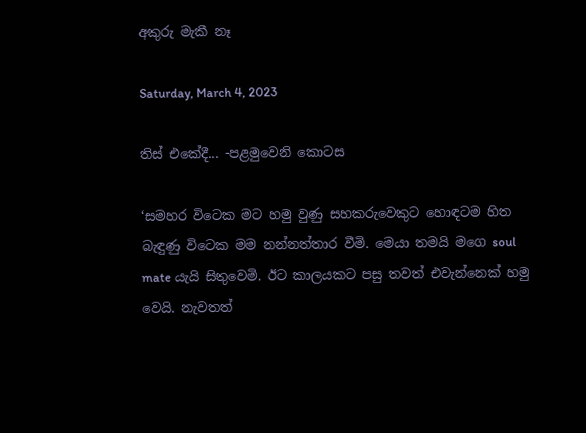අකුරු මැකී නෑ

Saturday, March 4, 2023

තිස් එකේදී... -පළමුවෙනි කොටස

‘සමහර විටෙක මට හමු වුණු සහකරුවෙකුට හොඳටම හිත බැඳුණු විටෙක මම නන්නත්තාර වීමි. මෙයා තමයි මගෙ soul mate යැයි සිතුවෙමි. ඊට කාලයකට පසු තවත් එවැන්නෙක් හමු වෙයි. නැවතත්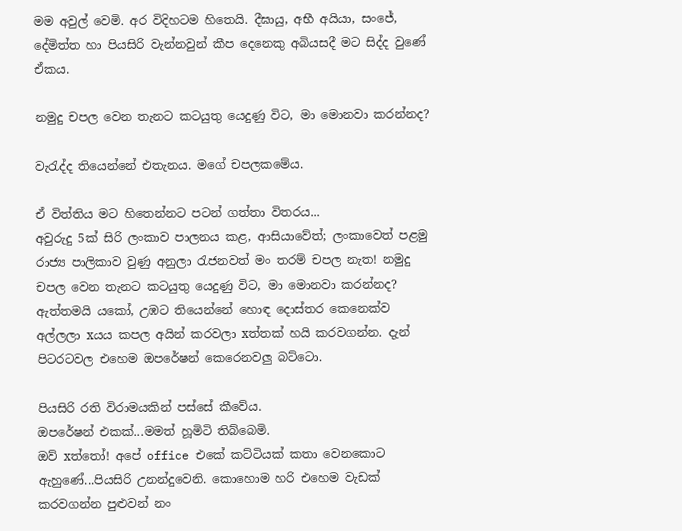මම අවුල් වෙමි. අර විදිහටම හිතෙයි. දීඝායු, අභී අයියා, සංජේ, දේමිත්ත හා පියසිරි වැන්නවුන් කීප දෙනෙකු අබියසදී මට සිද්ද වුණේ ඒකය.

නමුදු චපල වෙන තැනට කටයුතු යෙදුණු විට, මා මොනවා කරන්නද?

වැරැද්ද තියෙන්නේ එතැනය. මගේ චපලකමේය.

ඒ විත්තිය මට හිතෙන්නට පටන් ගත්තා විතරය...
අවුරුදු 5ක් සිරි ලංකාව පාලනය කළ, ආසියාවේත්; ලංකාවෙත් පළමු රාජ්‍ය පාලිකාව වුණු අනුලා රැජනවත් මං තරම් චපල නැත! නමුදු චපල වෙන තැනට කටයුතු යෙදුණු විට, මා මොනවා කරන්නද?
ඇත්තමයි යකෝ, උඹට තියෙන්නේ හොඳ දොස්තර කෙනෙක්ව අල්ලලා xයය කපල අයින් කරවලා xත්තක් හයි කරවගන්න. දැන් පිටරටවල එහෙම ඔපරේෂන් කෙරෙනවලු බට්ටො.

පියසිරි රති විරාමයකින් පස්සේ කීවේය.
ඔපරේෂන් එකක්...මමත් හූමිටි තිබ්බෙමි.
ඔව් xත්තෝ! අපේ office එකේ කට්ටියක් කතා වෙනකොට ඇහුණේ...පියසිරි උනන්දුවෙනි. කොහොම හරි එහෙම වැඩක් කරවගන්න පුළුවන් නං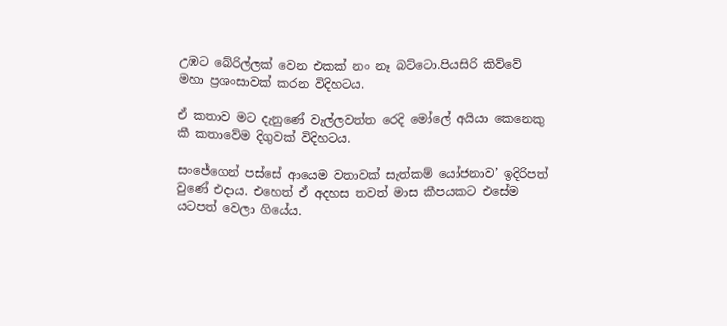උඹට බේරිල්ලක් වෙන එකක් නං නෑ බට්ටො.පියසිරි කිව්වේ මහා ප්‍රශංසාවක් කරන විදිහටය.

ඒ කතාව මට දැනුණේ වැල්ලවත්ත රෙදි මෝලේ අයියා කෙනෙකු කී කතාවේම දිගුවක් විදිහටය.

සංජේගෙන් පස්සේ ආයෙම වතාවක් සැත්කම් යෝජනාව’ ඉදිරිපත් වුණේ එදාය. එහෙත් ඒ අදහස තවත් මාස කීපයකට එසේම යටපත් වෙලා ගියේය.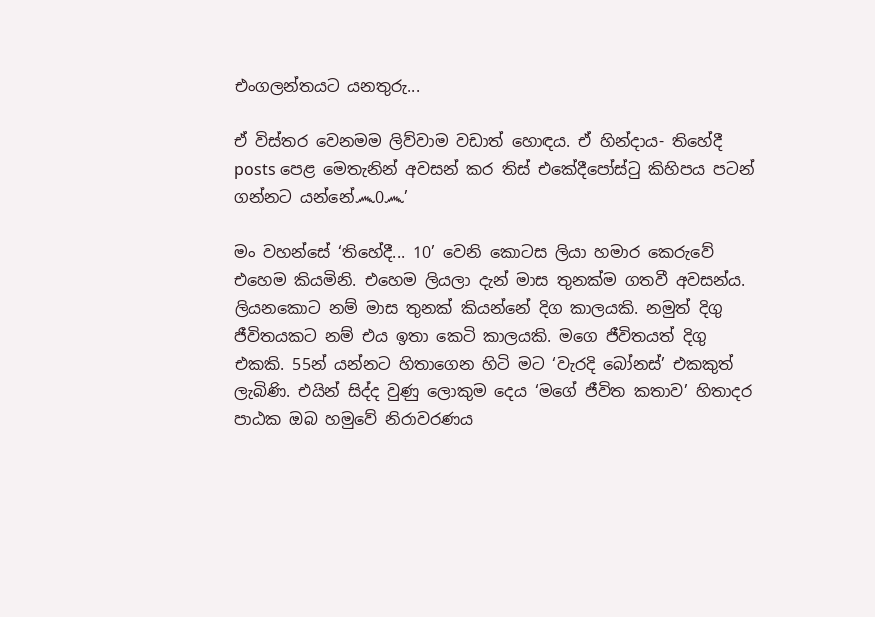එංගලන්තයට යනතුරු...

ඒ විස්තර වෙනමම ලිව්වාම වඩාත් හොඳය. ඒ හින්දාය- තිහේදී posts පෙළ මෙතැනින් අවසන් කර තිස් එකේදීපෝස්ටු කිහිපය පටන් ගන්නට යන්නේ෴0෴’

මං වහන්සේ ‘තිහේදී... 10’ වෙනි කොටස ලියා හමාර කෙරුවේ එහෙම කියමිනි. එහෙම ලියලා දැන් මාස තුනක්ම ගතවී අවසන්ය. ලියනකොට නම් මාස තුනක් කියන්නේ දිග කාලයකි. නමුත් දිගු ජීවිතයකට නම් එය ඉතා කෙටි කාලයකි. මගෙ ජීවිතයත් දිගු එකකි. 55න් යන්නට හිතාගෙන හිටි මට ‘වැරදි බෝනස්’ එකකුත් ලැබිණි. එයින් සිද්ද වුණු ලොකුම දෙය ‘මගේ ජීවිත කතාව’ හිතාදර පාඨක ඔබ හමුවේ නිරාවරණය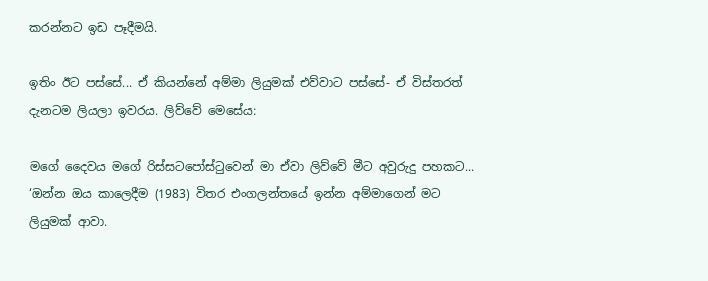කරන්නට ඉඩ පෑදීමයි.

ඉතිං ඊට පස්සේ... ඒ කියන්නේ අම්මා ලියුමක් එව්වාට පස්සේ- ඒ විස්තරත් දැනටම ලියලා ඉවරය. ලිව්වේ මෙසේය:

මගේ දෛවය මගේ රිස්සටපෝස්ටුවෙන් මා ඒවා ලිව්වේ මීට අවුරුදු පහකට...
‘ඔන්න ඔය කාලෙදීම (1983) විතර එංගලන්තයේ ඉන්න අම්මාගෙන් මට ලියුමක් ආවා.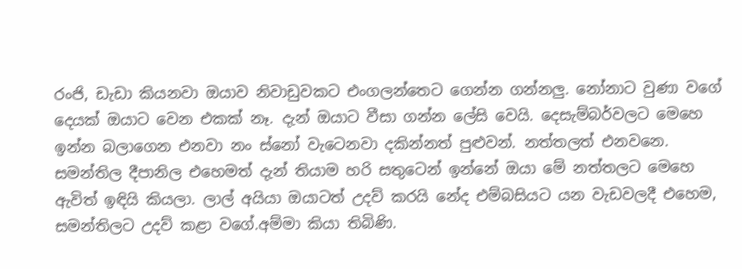රංජි, ඩැඩා කියනවා ඔයාව නිවාඩුවකට එංගලන්තෙට ගෙන්න ගන්නලු. නෝනාට වුණා වගේ දෙයක් ඔයාට වෙන එකක් නෑ. දැන් ඔයාට වීසා ගන්න ලේසි වෙයි. දෙසැම්බර්වල‍ට මෙහෙ ඉන්න බලාගෙන එනවා නං ස්නෝ වැටෙනවා දකින්නත් පුළුවන්. නත්තලත් එනවනෙ. සමන්තිල දීපානිල එහෙමත් දැන් තියාම හරි සතුටෙන් ඉන්නේ ඔයා මේ නත්තලට මෙහෙ ඇවිත් ඉඳියි කියලා. ලාල් අයියා ඔයාටත් උදව් කරයි නේද එම්බසියට යන වැඩවලදී එහෙම, සමන්තිලට උදව් කළා වගේ.අම්මා කියා තිබිණි.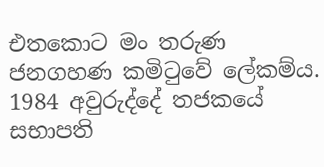එතකොට මං තරුණ ජනගහණ කමිටුවේ ලේකම්ය. 1984 අවුරුද්දේ තජකයේ සභාපති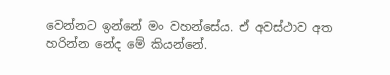වෙන්නට ඉන්නේ මං වහන්සේය. ඒ අවස්ථාව අත හරින්න නේද මේ කියන්නේ.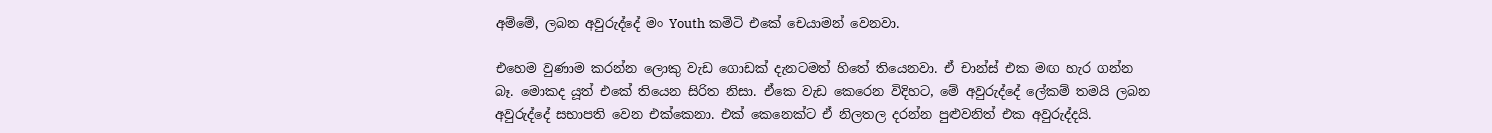අම්මේ, ලබන අවුරුද්දේ මං Youth කමිටි එකේ චෙයාමන් වෙනවා.

එහෙම වුණාම කරන්න ලොකු වැඩ ගොඩක් දැනටමත් හිතේ තියෙනවා. ඒ චාන්ස් එක මඟ හැර ගන්න බෑ. මොකද යූත් එකේ තියෙන සිරිත නිසා. ඒකෙ වැඩ කෙරෙන විදිහට, මේ අවුරුද්දේ ලේකම් තමයි ලබන අවුරුද්දේ සභාපති වෙන එක්කෙනා. එක් කෙනෙක්ට ඒ නිලතල දරන්න පුළුවනිත් එක අවුරුද්දයි.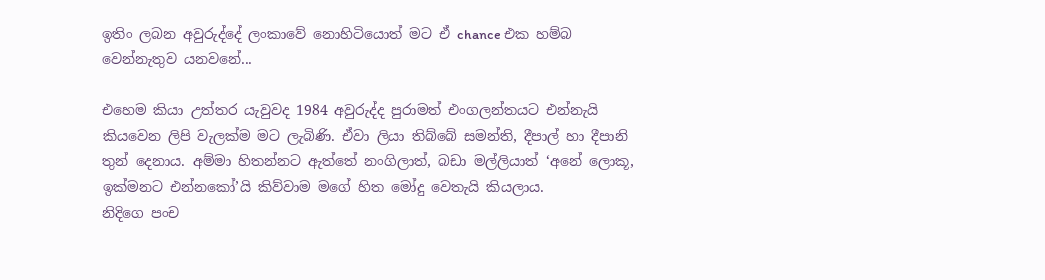ඉතිං ලබන අවුරුද්දේ ලංකාවේ නොහිටියොත් මට ඒ chance එක හම්බ වෙන්නැතුව යනවනේ...

එහෙම කියා උත්තර යැවුවද 1984 අවුරුද්ද පුරාමත් එංගලන්තයට එන්නැයි කියවෙන ලිපි වැලක්ම මට ලැබිණි. ඒවා ලියා තිබ්බේ සමන්ති, දීපාල් හා දීපානි තුන් දෙනාය. අම්මා හිතන්නට ඇත්තේ නංගිලාත්, බඩා මල්ලියාත් ‘අනේ ලොකූ, ඉක්මනට එන්නකෝ’යි කිව්වාම මගේ හිත මෝදු වෙතැයි කියලාය.
නිදිගෙ පංච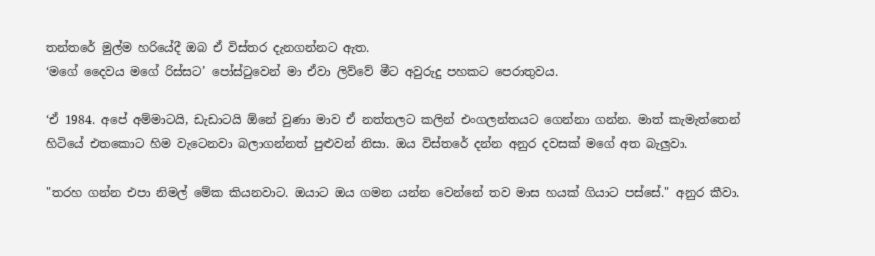තන්තරේ මුල්ම හරියේදී ඔබ ඒ විස්තර දැනගන්නට ඇත.
‘මගේ දෛවය මගේ රිස්සට’ පෝස්ටුවෙන් මා ඒවා ලිව්වේ මීට අවුරුදු පහකට පෙරාතුවය.

‘ඒ 1984. අපේ අම්මාටයි, ඩැඩාටයි ඕනේ වුණා මාව ඒ නත්තලට කලින් එංගලන්තයට ගෙන්නා ගන්න. මාත් කැමැත්තෙන් හිටියේ එතකොට හිම වැටෙනවා බලාගන්නත් පුළුවන් නිසා. ඔය විස්තරේ දන්න අනුර දවසක් මගේ අත බැලුවා.

"තරහ ගන්න එපා නිමල් මේක කියනවාට. ඔයාට ඔය ගමන යන්න වෙන්නේ තව මාස හයක් ගියාට පස්සේ." අනුර කීවා.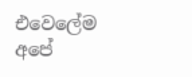එවෙලේම අපේ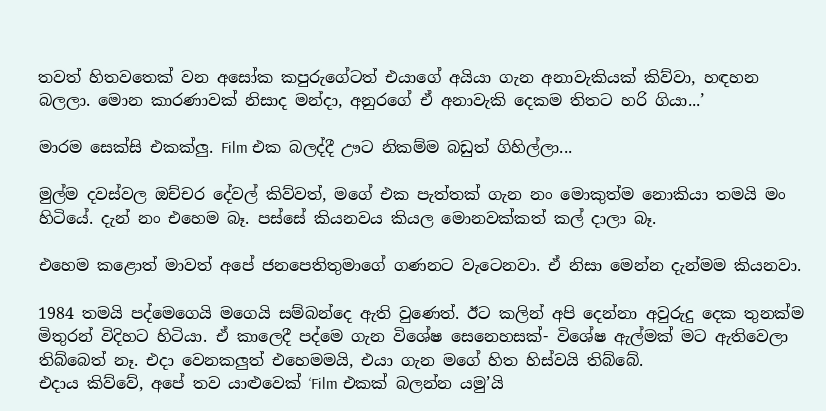තවත් හිතවතෙක් වන අසෝක කපුරුගේටත් එයාගේ අයියා ගැන අනාවැකියක් කිව්වා, හඳහන බලලා. මොන කාරණාවක් නිසාද මන්දා, අනුරගේ ඒ අනාවැකි දෙකම තිතට හරි ගියා...’

මාරම සෙක්සි එකක්ලු. Film එක බලද්දී ඌට නිකම්ම බඩුත් ගිහිල්ලා...

මුල්ම දවස්වල ඔච්චර දේවල් කිව්වත්, මගේ එක පැත්තක් ගැන නං මොකුත්ම නොකියා තමයි මං හිටියේ. දැන් නං එහෙම බෑ. පස්සේ කියනවය කියල මොනවක්කත් කල් දාලා බෑ.

එහෙම කළොත් මාවත් අපේ ජනපෙතිතුමාගේ ගණනට වැටෙනවා. ඒ නිසා මෙන්න දැන්මම කියනවා.

1984 තමයි පද්මෙගෙයි මගෙයි සම්බන්දෙ ඇති වුණෙත්. ඊට කලින් අපි දෙන්නා අවුරුදු දෙක තුනක්ම මිතුරන් විදිහට හිටියා. ඒ කාලෙදී පද්මෙ ගැන විශේෂ සෙනෙහසක්- විශේෂ ඇල්මක් මට ඇතිවෙලා තිබ්බෙත් නෑ. එදා වෙනකලුත් එහෙමමයි, එයා ගැන මගේ හිත හිස්වයි තිබ්බේ.
එදාය කිව්වේ, අපේ තව යාළුවෙක් ‘Film එකක් බලන්න යමු’යි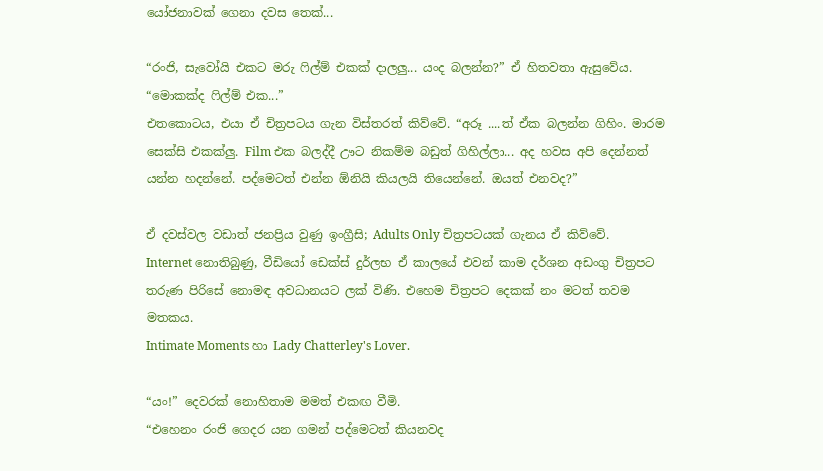යෝජනාවක් ගෙනා දවස තෙක්...

“රංජි, සැවෝයි එකට මරු ෆිල්ම් එකක් දාලලු... යංද බලන්න?” ඒ හිතවතා ඇසුවේය.
“මොකක්ද ෆිල්ම් එක...”
එතකොටය, එයා ඒ චිත්‍රපටය ගැන විස්තරත් කිව්වේ. “අරූ ....ත් ඒක බලන්න ගිහිං. මාරම සෙක්සි එකක්ලු. Film එක බලද්දී ඌට නිකම්ම බඩුත් ගිහිල්ලා... අද හවස අපි දෙන්නත් යන්න හදන්නේ. පද්මෙටත් එන්න ඕනියි කියලයි තියෙන්නේ. ඔයත් එනවද?”

ඒ දවස්වල වඩාත් ජනප්‍රිය වුණු ඉංග්‍රීසි; Adults Only චිත්‍රපටයක් ගැනය ඒ කිව්වේ.
Internet නොතිබුණු, වීඩියෝ ඩෙක්ස් දුර්ලභ ඒ කාලයේ එවන් කාම දර්ශන අඩංගු චිත්‍රපට තරුණ පිරිසේ නොමඳ අවධානයට ලක් විණි. එහෙම චිත්‍රපට දෙකක් නං මටත් තවම මතකය.
Intimate Moments හා Lady Chatterley's Lover.

“යං!” දෙවරක් නොහිතාම මමත් එකඟ වීමි.
“එහෙනං රංජි ගෙදර යන ගමන් පද්මෙටත් කියනවද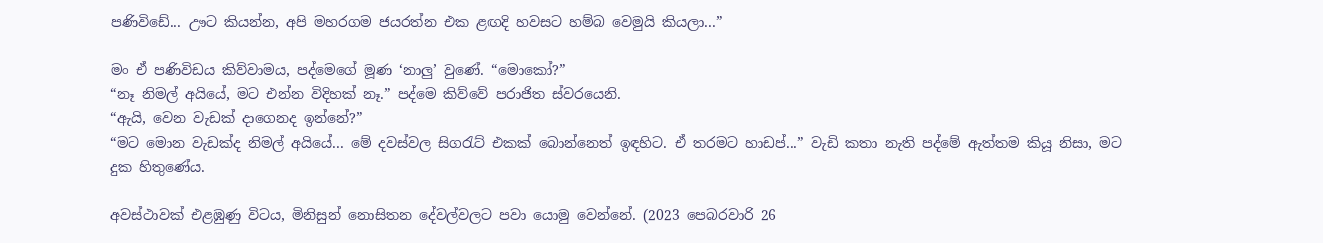පණිවිඩේ... ඌට කියන්න, අපි මහරගම ජයරත්න එක ළඟදි හවසට හම්බ වෙමුයි කියලා...”

මං ඒ පණිවිඩය කිව්වාමය, පද්මෙගේ මූණ ‘නාලු’ වුණේ. “මොකෝ?”
“නෑ නිමල් අයියේ, මට එන්න විදිහක් නෑ.” පද්මෙ කිව්වේ පරාජිත ස්වරයෙනි.
“ඇයි, වෙන වැඩක් දාගෙනද ඉන්නේ?”
“මට මොන වැඩක්ද නිමල් අයියේ... මේ දවස්වල සිගරැට් එකක් බොන්නෙත් ඉඳහිට. ඒ තරමට හාඩප්...” වැඩි කතා නැති පද්මේ ඇත්තම කියූ නිසා, මට දුක හිතුණේය.

අවස්ථාවක් එළඹුණු විටය, මිනිසුන් නොසිතන දේවල්වලට පවා යොමු වෙන්නේ. (2023 පෙබරවාරි 26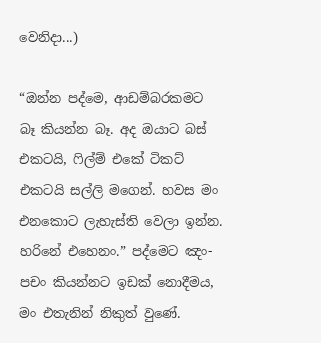වෙනිදා...)

“ඔන්න පද්මෙ, ආඩම්බරකමට බෑ කියන්න බෑ. අද ඔයාට බස් එකටයි, ෆිල්ම් එකේ ටිකට් එකටයි සල්ලි මගෙන්. හවස මං එනකොට ලැහැස්ති වෙලා ඉන්න. හරිනේ එහෙනං.” පද්මෙට ඤං-පචං කියන්නට ඉඩක් නොදීමය, මං එතැනින් නිකුත් වුණේ.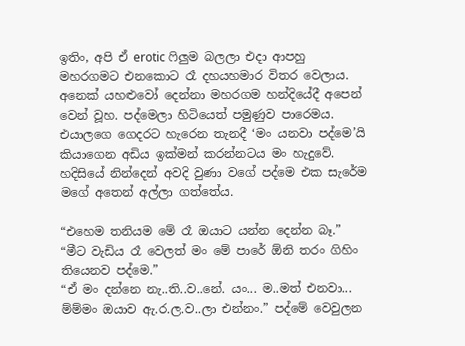ඉතිං, අපි ඒ erotic ෆිලුම බලලා එදා ආපහු මහරගමට එනකොට රෑ දහයහමාර විතර වෙලාය. අනෙක් යහළුවෝ දෙන්නා මහරගම හන්දියේදී අපෙන් වෙන් වූහ. පද්මෙලා හිටියෙත් පමුණුව පාරෙමය. එයාලගෙ ගෙදරට හැරෙන තැනදී ‘මං යනවා පද්මෙ’යි කියාගෙන අඩිය ඉක්මන් කරන්නටය මං හැදුවේ.
හදිසියේ නින්දෙන් අවදි වුණා වගේ පද්මෙ එක සැරේම මගේ අතෙන් අල්ලා ගත්තේය.

“එහෙම තනියම මේ රෑ ඔයාට යන්න දෙන්න බෑ.”
“මීට වැඩිය රෑ වෙලත් මං මේ පාරේ ඕනි තරං ගිහිං තියෙනව පද්මෙ.”
“ඒ මං දන්නෙ නැ..ති..ව..නේ. යං... ම..මත් එනවා... ම්ම්මං ඔයාව ඇ.ර.ල.ව..ලා එන්නං.” පද්මේ වෙවුලන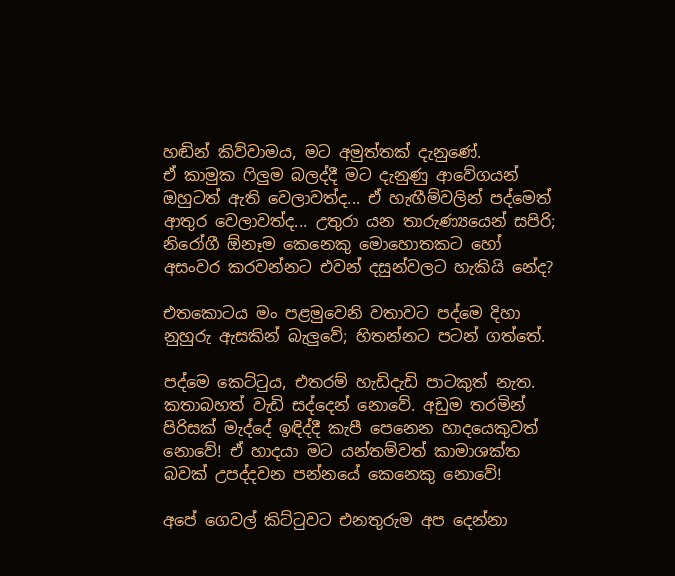හඬින් කිව්වාමය, මට අමුත්තක් දැනුණේ.
ඒ කාමුක ෆිලුම බලද්දී මට දැනුණු ආවේගයන් ඔහුටත් ඇති වෙලාවත්ද... ඒ හැඟීම්වලින් පද්මෙත් ආතුර වෙලාවත්ද... උතුරා යන තාරුණ්‍යයෙන් සපිරි; නිරෝගී ඕනෑම කෙනෙකු මොහොතකට හෝ අසංවර කරවන්නට එවන් දසුන්වලට හැකියි නේද?

එතකොටය මං පළමුවෙනි වතාවට පද්මෙ දිහා නුහුරු ඇසකින් බැලුවේ; හිතන්නට පටන් ගත්තේ.

පද්මෙ කෙට්ටුය, එතරම් හැඩිදැඩි පාටකුත් නැත. කතාබහත් වැඩි සද්දෙන් නොවේ. අඩුම තරමින් පිරිසක් මැද්දේ ඉඳිද්දී කැපී පෙනෙන හාදයෙකුවත් නොවේ! ඒ හාදයා මට යන්තම්වත් කාමාශක්ත බවක් උපද්දවන පන්නයේ කෙනෙකු නොවේ!

අපේ ගෙවල් කිට්ටුවට එනතුරුම අප දෙන්නා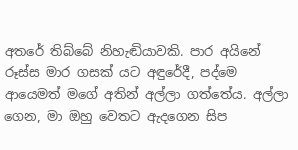අතරේ තිබ්බේ නිහැඬියාවකි. පාර අයිනේ රූස්ස මාර ගසක් යට අඳුරේදී, පද්මෙ ආයෙමත් මගේ අතින් අල්ලා ගත්තේය. අල්ලා ගෙන, මා ඔහු වෙතට ඇදගෙන සිප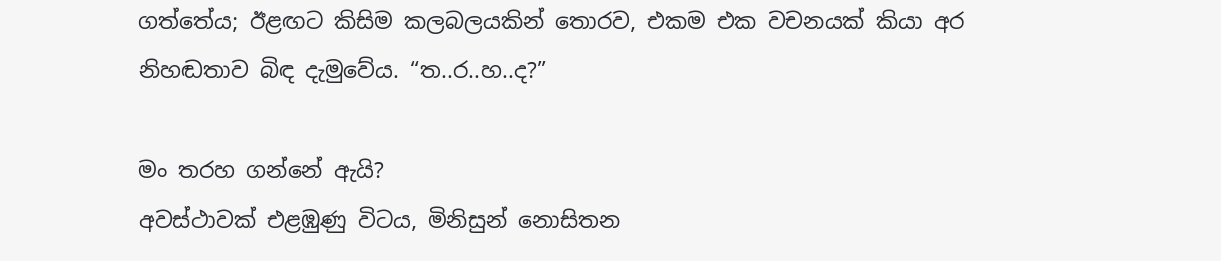ගත්තේය; ඊළඟට කිසිම කලබලයකින් තොරව, එකම එක වචනයක් කියා අර නිහඬතාව බිඳ දැමුවේය. “ත..ර..හ..ද?”

මං තරහ ගන්නේ ඇයි?
අවස්ථාවක් එළඹුණු විටය, මිනිසුන් නොසිතන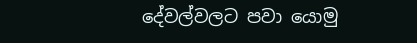දේවල්වලට පවා යොමු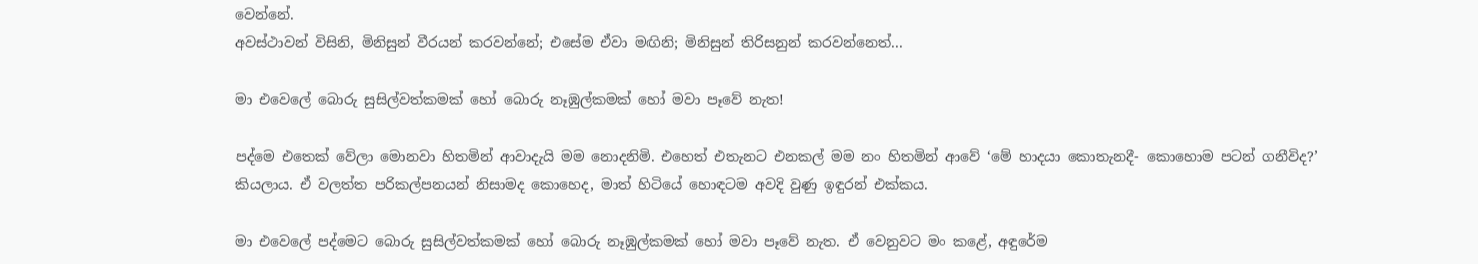වෙන්නේ.
අවස්ථාවන් විසිනි, මිනිසුන් වීරයන් කරවන්නේ; එසේම ඒවා මඟිනි; මිනිසුන් තිරිසනුන් කරවන්නෙත්...

මා එවෙලේ බොරු සුසිල්වත්කමක් හෝ බොරු නෑඹුල්කමක් හෝ මවා පෑවේ නැත!

පද්මෙ එතෙක් වේලා මොනවා හිතමින් ආවාදැයි මම නොදනිමි. එහෙත් එතැනට එනකල් මම නං හිතමින් ආවේ ‘මේ හාදයා කොතැනදී- කොහොම පටන් ගනීවිද?’ කියලාය. ඒ වලත්ත පරිකල්පනයන් නිසාමද කොහෙද, මාත් හිටියේ හොඳටම අවදි වුණු ඉඳුරන් එක්කය.

මා එවෙලේ පද්මෙට බොරු සුසිල්වත්කමක් හෝ බොරු නෑඹුල්කමක් හෝ මවා පෑවේ නැත. ඒ වෙනුවට මං කළේ, අඳුරේම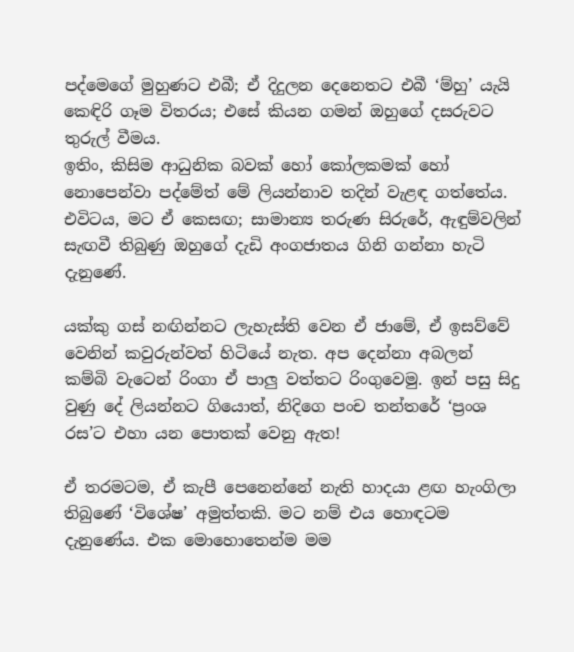පද්මෙගේ මුහුණට එබී; ඒ දිදුලන දෙනෙතට එබී ‘ම්හු’ යැයි කෙඳිරි ගෑම විතරය; එසේ කියන ගමන් ඔහුගේ දසරුවට තුරුල් වීමය.
ඉතිං, කිසිම ආධුනික බවක් හෝ කෝලකමක් හෝ නොපෙන්වා පද්මේත් මේ ලියන්නාව තදින් වැළඳ ගත්තේය. එවිටය, මට ඒ කෙසඟ; සාමාන්‍ය තරුණ සිරුරේ, ඇඳුම්වලින් සැඟවී තිබුණු ඔහුගේ දැඩි අංගජාතය ගිනි ගන්නා හැටි දැනුණේ.

යක්කු ගස් නඟින්නට ලැහැස්ති වෙන ඒ ජාමේ, ඒ ඉසව්වේ වෙනින් කවුරුන්වත් හිටියේ නැත. අප දෙන්නා අබලන් කම්බි වැටෙන් රිංගා ඒ පාලු වත්තට රිංගුවෙමු. ඉන් පසු සිදු වුණු දේ ලියන්නට ගියොත්, නිදිගෙ පංච තන්තරේ ‘ප්‍රංශ රස’ට එහා යන පොතක් වෙනු ඇත!

ඒ තරමටම, ඒ කැපී පෙනෙන්නේ නැති හාදයා ළඟ හැංගිලා තිබුණේ ‘විශේෂ’ අමුත්තකි. මට නම් එය හොඳටම දැනුණේය. එක මොහොතෙන්ම මම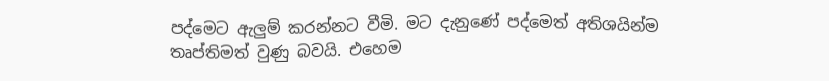පද්මෙට ඇලුම් කරන්නට වීමි. මට දැනුණේ පද්මෙත් අතිශයින්ම තෘප්තිමත් වුණු බවයි. එහෙම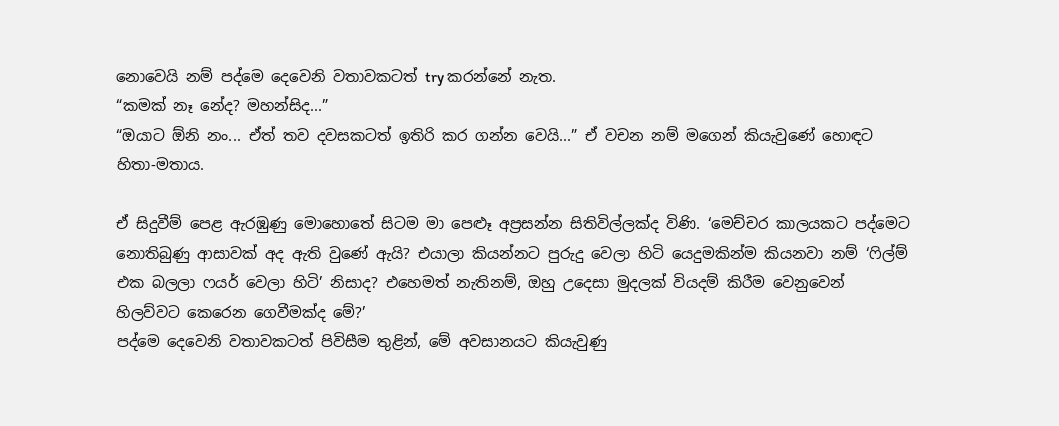නොවෙයි නම් පද්මෙ දෙවෙනි වතාවකටත් try කරන්නේ නැත.
“කමක් නෑ නේද? මහන්සිද...”
“ඔයාට ඕනි නං... ඒත් තව දවසකටත් ඉතිරි කර ගන්න වෙයි...” ඒ වචන නම් මගෙන් කියැවුණේ හොඳට හිතා-මතාය.

ඒ සිදුවීම් පෙළ ඇරඹුණු මොහොතේ සිටම මා පෙළූ අප්‍රසන්න සිතිවිල්ලක්ද විණි. ‘මෙච්චර කාලයකට පද්මෙට නොතිබුණු ආසාවක් අද ඇති වුණේ ඇයි? එයාලා කියන්නට පුරුදු වෙලා හිටි යෙදුමකින්ම කියනවා නම් ‘ෆිල්ම් එක බලලා ෆයර් වෙලා හිටි’ නිසාද? එහෙමත් නැතිනම්, ඔහු උදෙසා මුදලක් වියදම් කිරීම වෙනුවෙන් හිලව්වට කෙරෙන ගෙවීමක්ද මේ?’
පද්මෙ දෙවෙනි වතාවකටත් පිවිසීම තුළින්, මේ අවසානයට කියැවුණු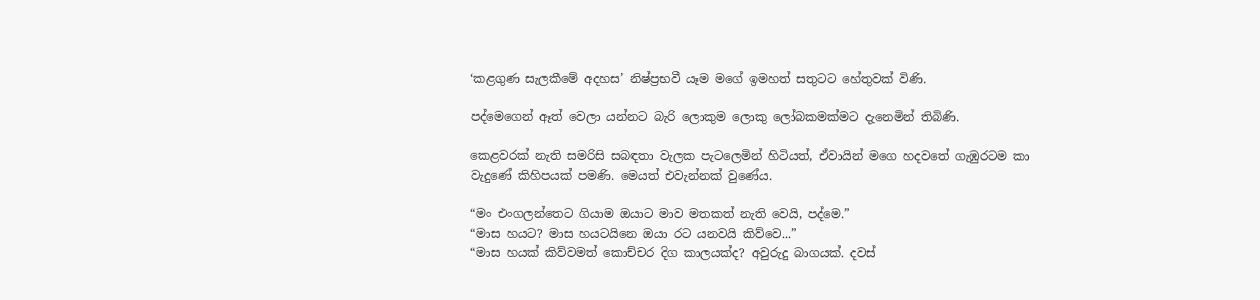‘කළගුණ සැලකීමේ අදහස’ නිෂ්ප්‍රභවී යෑම මගේ ඉමහත් සතුටට හේතුවක් විණි.

පද්මෙගෙන් ඈත් වෙලා යන්නට බැරි ලොකුම ලොකු ලෝබකමක්මට දැනෙමින් තිබිණි.

කෙළවරක් නැති සමරිසි සබඳතා වැලක පැටලෙමින් හිටියත්, ඒවායින් මගෙ හදවතේ ගැඹුරටම කා වැදුණේ කිහිපයක් පමණි. මෙයත් එවැන්නක් වුණේය.

“මං එංගලන්තෙට ගියාම ඔයාට මාව මතකත් නැති වෙයි, පද්මෙ.”
“මාස හයට? මාස හයටයිනෙ ඔයා රට යනවයි කිව්වෙ...”
“මාස හයක් කිව්වමත් කොච්චර දිග කාලයක්ද? අවුරුදු බාගයක්. දවස්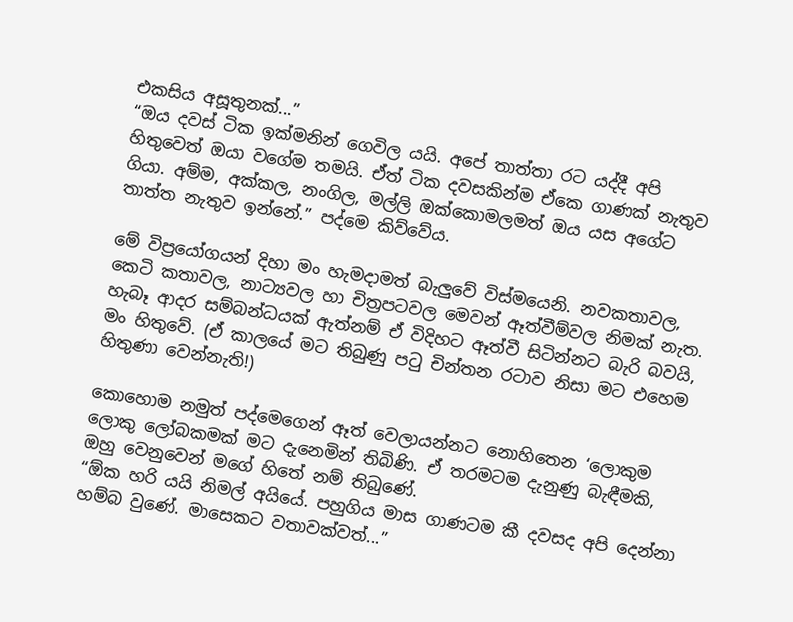එකසිය අසූතුනක්...”
“ඔය දවස් ටික ඉක්මනින් ගෙවිල යයි. අපේ තාත්තා රට යද්දී අපි හිතුවෙත් ඔයා වගේම තමයි. ඒත් ටික දවසකින්ම ඒකෙ ගාණක් නැතුව ගියා. අම්ම, අක්කල, නංගිල, මල්ලි ඔක්කොමලමත් ඔය යස අගේට තාත්ත නැතුව ඉන්නේ.” පද්මෙ කිව්වේය.

මේ විප්‍රයෝගයන් දිහා මං හැමදාමත් බැලුවේ විස්මයෙනි. නවකතාවල, කෙටි කතාවල, නාට්‍යවල හා චිත්‍රපටවල මෙවන් ඈත්වීම්වල නිමක් නැත. හැබෑ ආදර සම්බන්ධයක් ඇත්නම් ඒ විදිහට ඈත්වී සිටින්නට බැරි බවයි, මං හිතුවේ. (ඒ කාලයේ මට තිබුණු පටු චින්තන රටාව නිසා මට එහෙම හිතුණා වෙන්නැති!)

කොහොම නමුත් පද්මෙගෙන් ඈත් වෙලායන්නට නොහිතෙන ‘ලොකුම ලොකු ලෝබකමක් මට දැනෙමින් තිබිණි. ඒ තරමටම දැනුණු බැඳීමකි, ඔහු වෙනුවෙන් මගේ හිතේ නම් තිබුණේ.
“ඕක හරි යයි නිමල් අයියේ. පහුගිය මාස ගාණටම කී දවසද අපි දෙන්නා හම්බ වුණේ. මාසෙකට වතාවක්වත්...”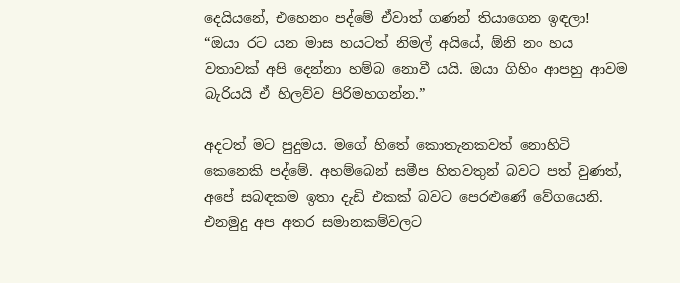දෙයියනේ, එහෙනං පද්මේ ඒවාත් ගණන් තියාගෙන ඉඳලා!
“ඔයා රට යන මාස හයටත් නිමල් අයියේ, ඕනි නං හය වතාවක් අපි දෙන්නා හම්බ නොවී යයි. ඔයා ගිහිං ආපහු ආවම බැරියයි ඒ හිලව්ව පිරිමහගන්න.”

අදටත් මට පුදුමය. මගේ හිතේ කොතැනකවත් නොහිටි කෙනෙකි පද්මේ. අහම්බෙන් සමීප හිතවතුන් බවට පත් වුණත්, අපේ සබඳකම ඉතා දැඩි එකක් බවට පෙරළුණේ වේගයෙනි. එනමුදු අප අතර සමානකම්වලට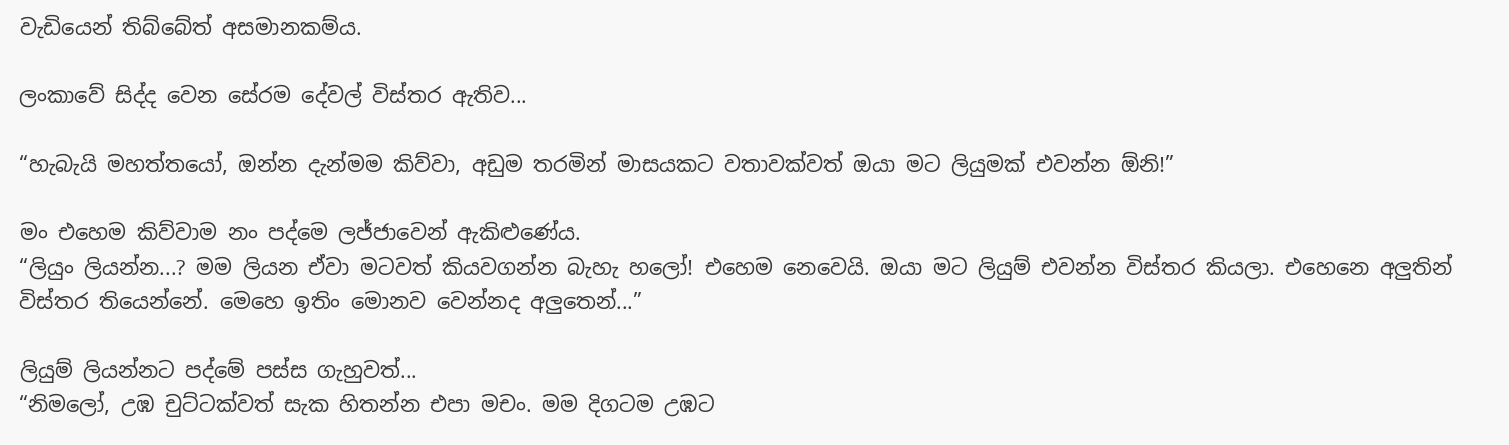වැඩියෙන් තිබ්බේත් අසමානකම්ය.

ලංකාවේ සිද්ද වෙන සේරම දේවල් විස්තර ඇතිව...

“හැබැයි මහත්තයෝ, ඔන්න දැන්මම කිව්වා, අඩුම තරමින් මාසයකට වතාවක්වත් ඔයා මට ලියුමක් එවන්න ඕනි!”

මං එහෙම කිව්වාම නං පද්මෙ ලජ්ජාවෙන් ඇකිළුණේය.
“ලියුං ලියන්න...? මම ලියන ඒවා මටවත් කියවගන්න බැහැ හලෝ! එහෙම නෙවෙයි. ඔයා මට ලියුම් එවන්න විස්තර කියලා. එහෙනෙ අලුතින් විස්තර තියෙන්නේ. මෙහෙ ඉතිං මොනව වෙන්නද අලුතෙන්...”

ලියුම් ලියන්නට පද්මේ පස්ස ගැහුවත්...
“නිමලෝ, උඹ චුට්ටක්වත් සැක හිතන්න එපා මචං. මම දිගටම උඹට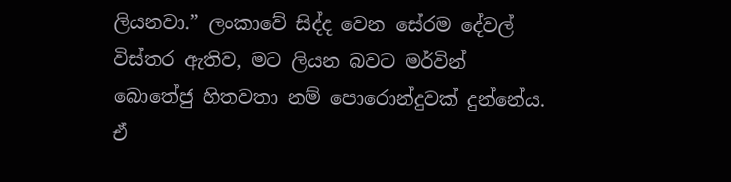ලියනවා.” ලංකාවේ සිද්ද වෙන සේරම දේවල් විස්තර ඇතිව, මට ලියන බවට මර්වින් බොතේජු හිතවතා නම් පොරොන්දුවක් දුන්නේය. ඒ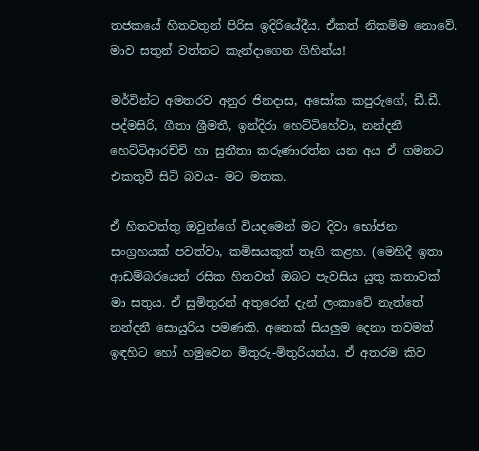තජකයේ හිතවතුන් පිරිස ඉදිරියේදීය. ඒකත් නිකම්ම නොවේ. මාව සතුන් වත්තට කැන්දාගෙන ගිහින්ය!

මර්වින්ට අමතරව අනුර ජිනදාස, අසෝක කපුරුගේ, ඩී.ඩී. පද්මසිරි, ගීතා ශ්‍රීමතී, ඉන්දිරා හෙට්ටිහේවා, නන්දනී හෙට්ටිආරච්චි හා සුනීතා කරුණාරත්න යන අය ඒ ගමනට එකතුවී සිටි බවය- මට මතක.

ඒ හිතවත්තු ඔවුන්ගේ වියදමෙන් මට දිවා භෝජන සංග්‍රහයක් පවත්වා, කමිසයකුත් තෑගි කළහ. (මෙහිදී ඉතා ආඩම්බරයෙන් රසික හිතවත් ඔබට පැවසිය යුතු කතාවක් මා සතුය. ඒ සුමිතුරන් අතුරෙන් දැන් ලංකාවේ නැත්තේ නන්දනී සොයුරිය පමණකි. අනෙක් සියලුම දෙනා තවමත් ඉඳහිට හෝ හමුවෙන මිතුරු-මිතුරියන්ය. ඒ අතරම කිව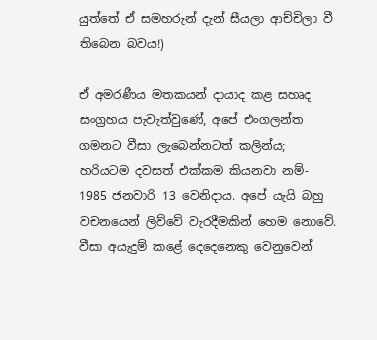යුත්තේ ඒ සමහරුන් දැන් සීයලා ආච්චිලා වී තිබෙන බවය!)

ඒ අමරණීය මතකයන් දායාද කළ සහෘද සංග්‍රහය පැවැත්වුණේ, අපේ එංගලන්ත ගමනට වීසා ලැබෙන්නටත් කලින්ය; හරියටම දවසත් එක්කම කියනවා නම්- 1985 ජනවාරි 13 වෙනිදාය. අපේ යැයි බහු වචනයෙන් ලිව්වේ වැරදීමකින් හෙම නොවේ. වීසා අයැදුම් කළේ දෙදෙනෙකු වෙනුවෙන්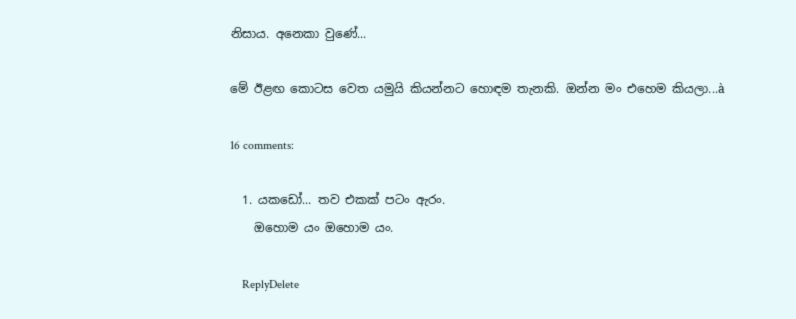නිසාය. අනෙකා වුණේ...

මේ ඊළඟ කොටස වෙත යමුයි කියන්නට හොඳම තැනකි. ඔන්න මං එහෙම කියලා...à

16 comments:

  1. යකඩෝ... තව එකක් පටං ඇරං.
    ඔහොම යං ඔහොම යං.

    ReplyDelete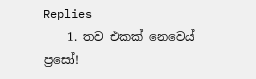Replies
    1. තව එකක් නෙවෙය් ප්‍රසෝ!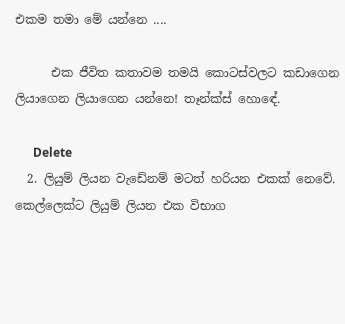එකම තමා මේ යන්නෙ ....

      එක ජීවිත කතාවම තමයි කොටස්වලට කඩාගෙන ලියාගෙන ලියාගෙන යන්නෙ! තෑන්ක්ස් හොඳේ.

      Delete
  2. ලියුම් ලියන වැඩේනම් මටත් හරියන එකක් නෙවේ. කෙල්ලෙක්ට ලියුම් ලියන එක විභාග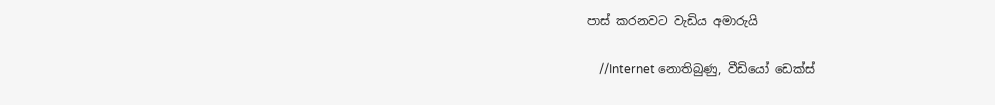පාස් කරනවට වැඩිය අමාරුයි

    //Internet නොතිබුණු, වීඩියෝ ඩෙක්ස්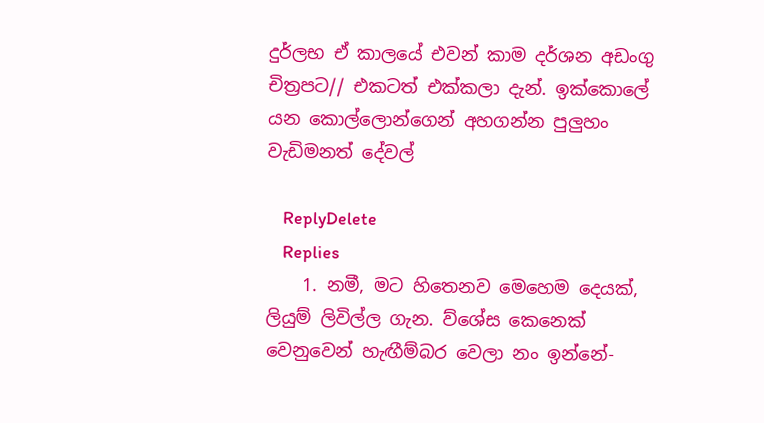දුර්ලභ ඒ කාලයේ එවන් කාම දර්ශන අඩංගු චිත්‍රපට// එකටත් එක්කලා දැන්. ඉක්කොලේ යන කොල්ලොන්ගෙන් අහගන්න පුලුහං වැඩිමනත් දේවල්

    ReplyDelete
    Replies
    1. නමී, මට හිතෙනව මෙහෙම දෙයක්, ලියුම් ලිවිල්ල ගැන. ව්ශේස කෙනෙක් වෙනුවෙන් හැඟීම්බර වෙලා නං ඉන්නේ-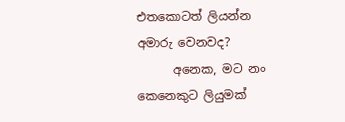එතකොටත් ලියන්න අමාරු වෙනවද?
      අනෙක, මට නං කෙනෙකුට ලියුමක්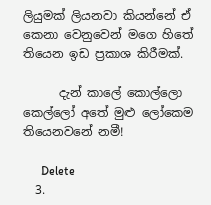ලියුමක් ලියනවා කියන්නේ ඒ කෙනා වෙනුවෙන් මගෙ හිතේ තියෙන ඉඩ ප්‍රකාශ කිරීමක්.

      දැන් කාලේ කොල්ලො කෙල්ලෝ අතේ මුළු ලෝකෙම තියෙනවනේ නමී!

      Delete
  3.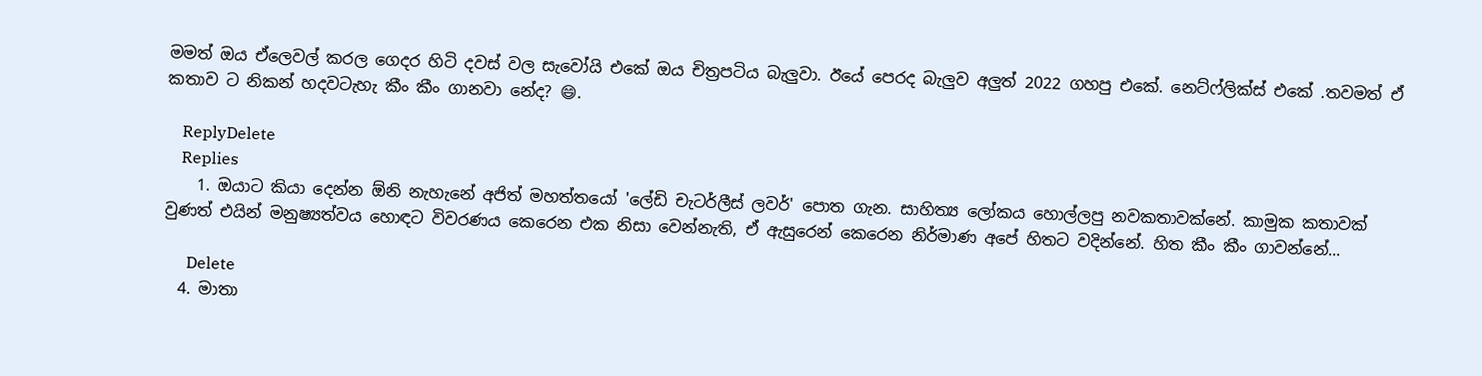මමත් ඔය ඒලෙවල් කරල ගෙදර හිටි දවස් වල සැවෝයි එකේ ඔය චිත්‍රපටිය බැලුවා. ඊයේ පෙරද බැලුව අලුත් 2022 ගහපු එකේ. නෙට්ෆ්ලික්ස් එකේ .තවමත් ඒ කතාව ට නිකන් හදවටැහැ කීං කීං ගානවා නේද? 😄.

    ReplyDelete
    Replies
    1. ඔයාට කියා දෙන්න ඕනි නැහැනේ අජිත් මහත්තයෝ 'ලේඩි චැටර්ලීස් ලවර්' පොත ගැන. සාහිත්‍ය ලෝකය හොල්ලපු නවකතාවක්නේ. කාමුක කතාවක් වුණත් එයින් මනුෂ්‍යත්වය හොඳට විවරණය කෙරෙන එක නිසා වෙන්නැති, ඒ ඇසුරෙන් කෙරෙන නිර්මාණ අපේ හිතට වදින්නේ. හිත කීං කීං ගාවන්නේ...

      Delete
  4. මාතා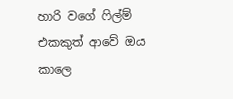හාරි වගේ ෆිල්ම් එකකුත් ආවේ ඔය කාලෙ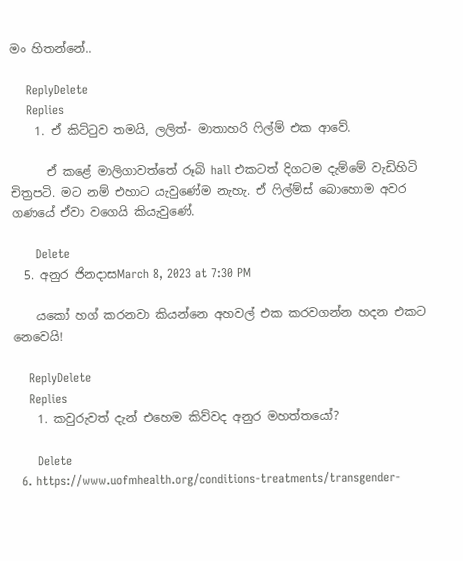මං හිතන්නේ..

    ReplyDelete
    Replies
    1. ඒ කිට්ටුව තමයි, ලලිත්- මාතාහරි ෆිල්ම් එක ආවේ.

      ඒ කළේ මාලිගාවත්තේ රූබි hall එකටත් දිගටම දැම්මේ වැඩිහිටි චිත්‍රපටි. මට නම් එහාට යැවුණේම නැහැ. ඒ ෆිල්ම්ස් බොහොම අවර ගණයේ ඒවා වගෙයි කියැවුණේ.

      Delete
  5. අනුර ජිනදාසMarch 8, 2023 at 7:30 PM

    යකෝ හග් කරනවා කියන්නෙ අහවල් එක කරවගන්න හදන එකට නෙවෙයි!

    ReplyDelete
    Replies
    1. කවුරුවත් දැන් එහෙම කිව්වද අනුර මහත්තයෝ?

      Delete
  6. https://www.uofmhealth.org/conditions-treatments/transgender-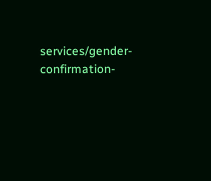services/gender-confirmation-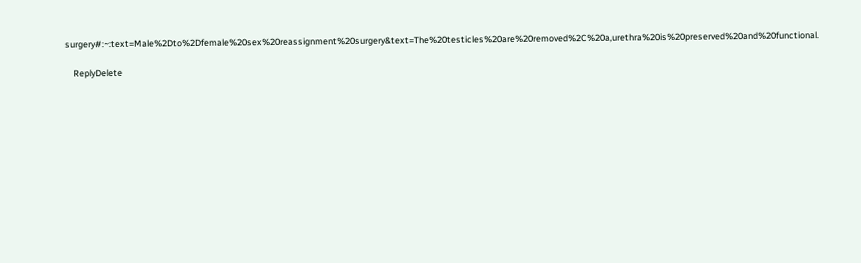surgery#:~:text=Male%2Dto%2Dfemale%20sex%20reassignment%20surgery&text=The%20testicles%20are%20removed%2C%20a,urethra%20is%20preserved%20and%20functional.

    ReplyDelete